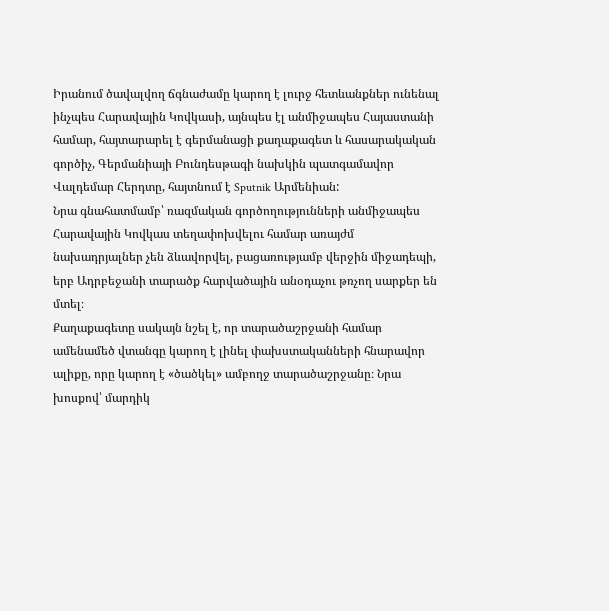Իրանում ծավալվող ճգնաժամը կարող է լուրջ հետևանքներ ունենալ ինչպես Հարավային Կովկասի, այնպես էլ անմիջապես Հայաստանի համար, հայտարարել է գերմանացի քաղաքագետ և հասարակական գործիչ, Գերմանիայի Բունդեսթագի նախկին պատգամավոր Վալդեմար Հերդտը, հայտնում է Sputnik Արմենիան:
Նրա գնահատմամբ՝ ռազմական գործողությունների անմիջապես Հարավային Կովկաս տեղափոխվելու համար առայժմ նախադրյալներ չեն ձևավորվել, բացառությամբ վերջին միջադեպի, երբ Ադրբեջանի տարածք հարվածային անօդաչու թռչող սարքեր են մտել։
Քաղաքագետը սակայն նշել է, որ տարածաշրջանի համար ամենամեծ վտանգը կարող է լինել փախստականների հնարավոր ալիքը, որը կարող է «ծածկել» ամբողջ տարածաշրջանը։ Նրա խոսքով՝ մարդիկ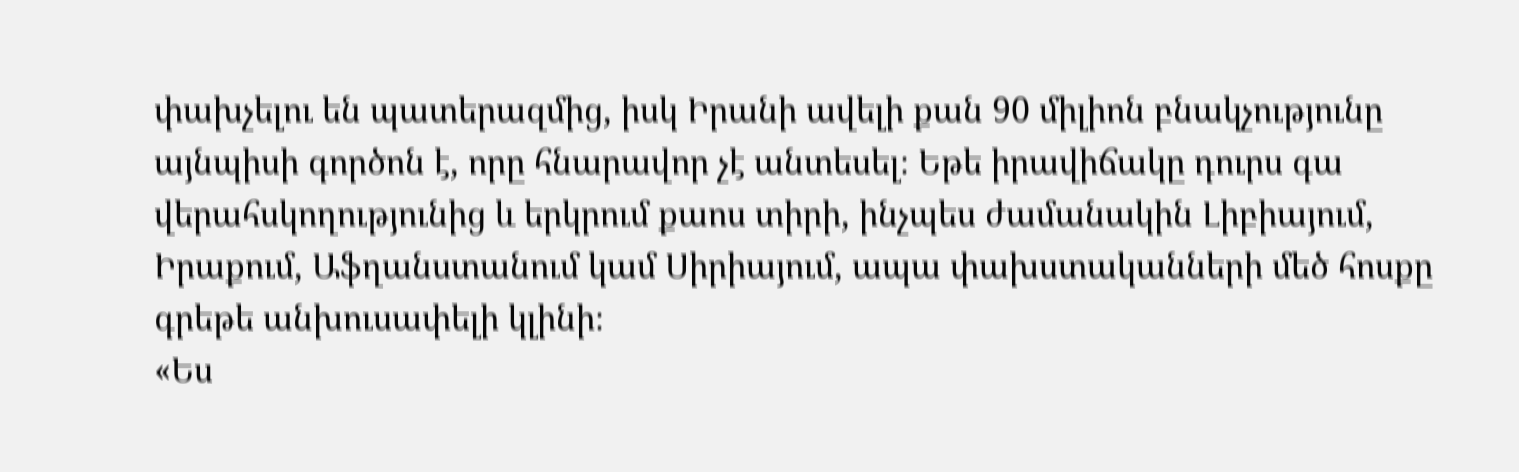փախչելու են պատերազմից, իսկ Իրանի ավելի քան 90 միլիոն բնակչությունը այնպիսի գործոն է, որը հնարավոր չէ անտեսել։ Եթե իրավիճակը դուրս գա վերահսկողությունից և երկրում քաոս տիրի, ինչպես ժամանակին Լիբիայում, Իրաքում, Աֆղանստանում կամ Սիրիայում, ապա փախստականների մեծ հոսքը գրեթե անխուսափելի կլինի։
«Ես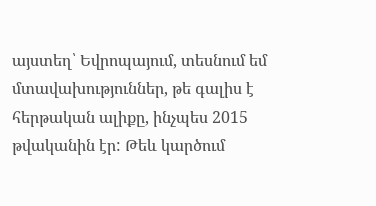այստեղ՝ Եվրոպայում, տեսնում եմ մտավախություններ, թե գալիս է հերթական ալիքը, ինչպես 2015 թվականին էր: Թեև կարծում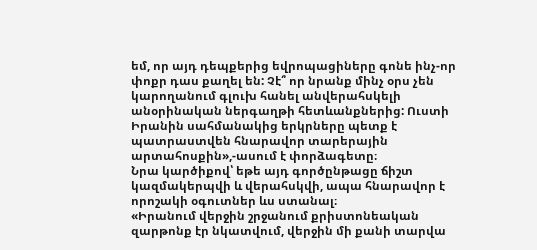եմ, որ այդ դեպքերից եվրոպացիները գոնե ինչ-որ փոքր դաս քաղել են: Չէ՞ որ նրանք մինչ օրս չեն կարողանում գլուխ հանել անվերահսկելի անօրինական ներգաղթի հետևանքներից: Ուստի Իրանին սահմանակից երկրները պետք է պատրաստվեն հնարավոր տարերային արտահոսքին»,-ասում է փորձագետը։
Նրա կարծիքով՝ եթե այդ գործընթացը ճիշտ կազմակերպվի և վերահսկվի, ապա հնարավոր է որոշակի օգուտներ ևս ստանալ։
«Իրանում վերջին շրջանում քրիստոնեական զարթոնք էր նկատվում, վերջին մի քանի տարվա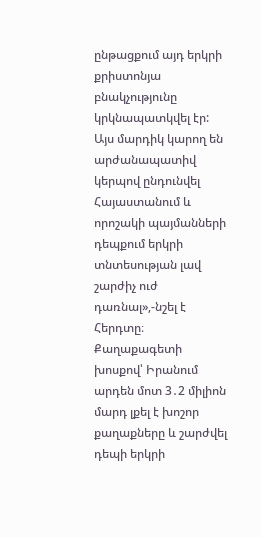ընթացքում այդ երկրի քրիստոնյա բնակչությունը կրկնապատկվել էր: Այս մարդիկ կարող են արժանապատիվ կերպով ընդունվել Հայաստանում և որոշակի պայմանների դեպքում երկրի տնտեսության լավ շարժիչ ուժ դառնալ»,-նշել է Հերդտը։
Քաղաքագետի խոսքով՝ Իրանում արդեն մոտ 3․2 միլիոն մարդ լքել է խոշոր քաղաքները և շարժվել դեպի երկրի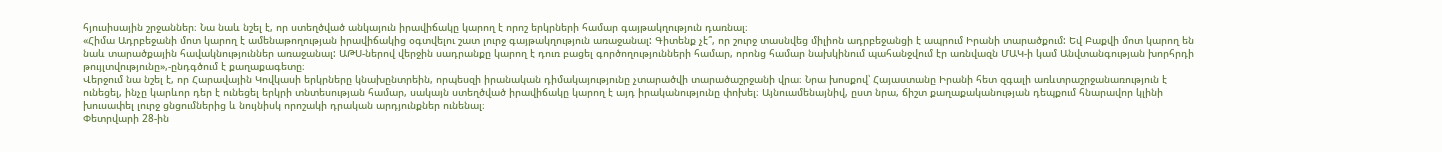հյուսիսային շրջաններ։ Նա նաև նշել է, որ ստեղծված անկայուն իրավիճակը կարող է որոշ երկրների համար գայթակղություն դառնալ։
«Հիմա Ադրբեջանի մոտ կարող է ամենաթողության իրավիճակից օգտվելու շատ լուրջ գայթակղություն առաջանալ: Գիտենք չէ՞, որ շուրջ տասնվեց միլիոն ադրբեջանցի է ապրում Իրանի տարածքում: Եվ Բաքվի մոտ կարող են նաև տարածքային հավակնություններ առաջանալ: ԱԹՍ-ներով վերջին սադրանքը կարող է դուռ բացել գործողությունների համար, որոնց համար նախկինում պահանջվում էր առնվազն ՄԱԿ-ի կամ Անվտանգության խորհրդի թույլտվությունը»,-ընդգծում է քաղաքագետը։
Վերջում նա նշել է, որ Հարավային Կովկասի երկրները կնախընտրեին, որպեսզի իրանական դիմակայությունը չտարածվի տարածաշրջանի վրա։ Նրա խոսքով՝ Հայաստանը Իրանի հետ զգալի առևտրաշրջանառություն է ունեցել, ինչը կարևոր դեր է ունեցել երկրի տնտեսության համար, սակայն ստեղծված իրավիճակը կարող է այդ իրականությունը փոխել։ Այնուամենայնիվ, ըստ նրա, ճիշտ քաղաքականության դեպքում հնարավոր կլինի խուսափել լուրջ ցնցումներից և նույնիսկ որոշակի դրական արդյունքներ ունենալ։
Փետրվարի 28-ին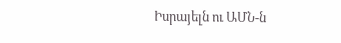Իսրայելն ու ԱՄՆ-ն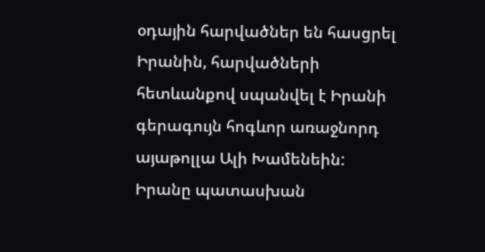օդային հարվածներ են հասցրել Իրանին, հարվածների հետևանքով սպանվել է Իրանի գերագույն հոգևոր առաջնորդ այաթոլլա Ալի Խամենեին: Իրանը պատասխան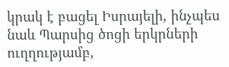կրակ է բացել Իսրայելի, ինչպես նաև Պարսից ծոցի երկրների ուղղությամբ,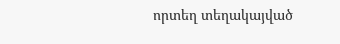որտեղ տեղակայված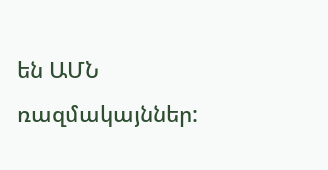են ԱՄՆ ռազմակայններ: